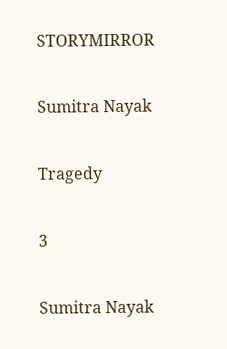STORYMIRROR

Sumitra Nayak

Tragedy

3

Sumitra Nayak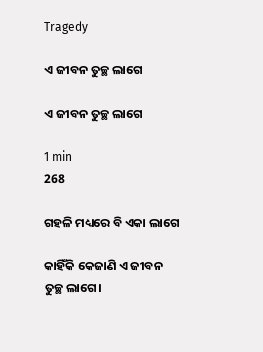Tragedy

ଏ ଜୀବନ ତୁଚ୍ଛ ଲାଗେ

ଏ ଜୀବନ ତୁଚ୍ଛ ଲାଗେ

1 min
268

ଗହଳି ମଧ୍ୟରେ ବି ଏକା ଲାଗେ

କାହିଁକି କେଜାଣି ଏ ଜୀବନ ତୁଚ୍ଛ ଲାଗେ।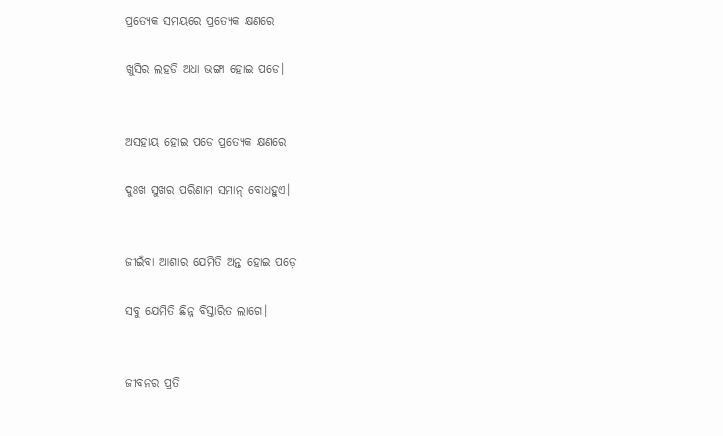ପ୍ରତ୍ୟେକ ସମୟରେ ପ୍ରତ୍ୟେକ କ୍ଷଣରେ

ଖୁସିର ଲହଡି ଅଧା ଭଙ୍ଗା ହୋଇ ପଡେ।


ଅସହାୟ ହୋଇ ପଡେ ପ୍ରତ୍ୟେକ କ୍ଷଣରେ

ଦୁଃଖ ସୁଖର ପରିଣାମ ସମାନ୍ ବୋଧହୁଏ।


ଜୀଇଁବା ଆଶାର ଯେମିତି ଅନ୍ତ ହୋଇ ପଡ଼େ

ସବୁ ଯେମିତି ଛିନ୍ନ ବିସ୍ତାରିତ ଲାଗେ।


ଜୀବନର ପ୍ରତି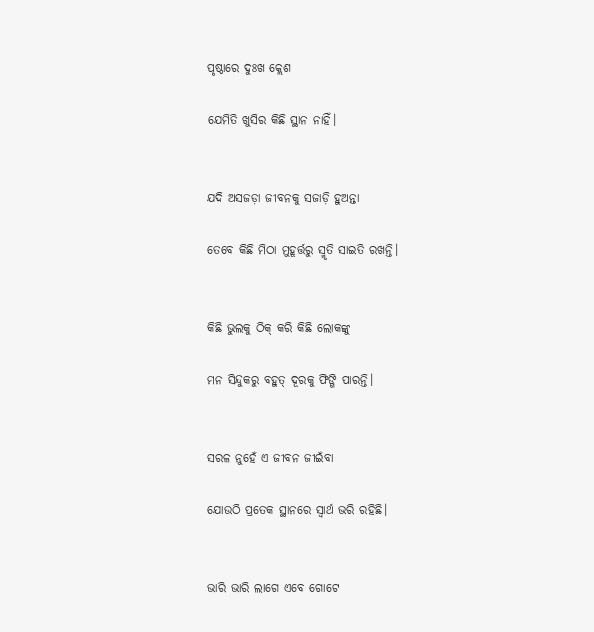ପୃଷ୍ଠାରେ ଦୁଃଖ କ୍ଲେଶ

ଯେମିତି ଖୁସିର କିଛି ସ୍ଥାନ ନାହିଁ।


ଯଦି ଅସଜଡ଼ା ଜୀବନକୁ ସଜାଡ଼ି ହୁଅନ୍ତା

ତେବେ କିଛି ମିଠା ମୁହୂର୍ତ୍ତରୁ ସ୍ମୃତି ସାଇତି ରଖନ୍ତି।


କିଛି ଭୁଲକୁ ଠିକ୍ କରି କିଛି ଲୋକଙ୍କୁ

ମନ ସିନ୍ଦୁକରୁ ବହୁତ୍ ଦୂରକୁ ଫିଙ୍ଗି ପାରନ୍ତି।


ସରଳ ନୁହେଁ ଏ ଜୀବନ ଜୀଇଁବା

ଯୋଉଠି ପ୍ରତେକ ସ୍ଥାନରେ ସ୍ଵାର୍ଥ ଭରି ରହିଛି।


ଭାରି ଭାରି ଲାଗେ ଏବେ ଗୋଟେ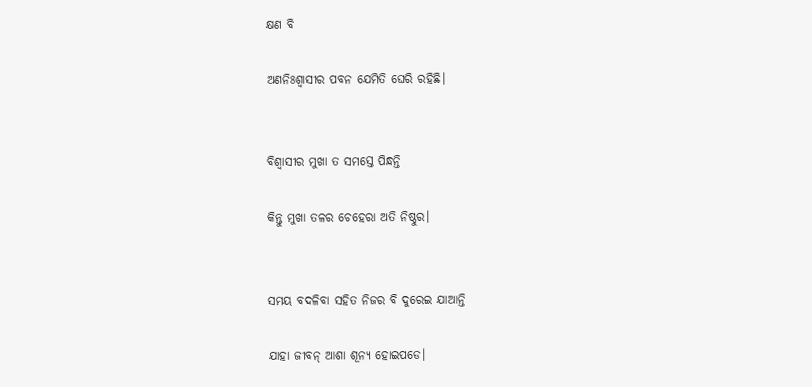କ୍ଷଣ ବି

ଅଣନିଃଶ୍ୱାସୀର ପବନ ଯେମିତି ଘେରି ରହିଛି।


ବିଶ୍ଵାସୀର ମୁଖା ତ ସମସ୍ତେ ପିନ୍ଧନ୍ତି

କିନ୍ତୁ ମୁଖା ତଳର ଚେହେରା ଅତି ନିଷ୍ଠୁର।


ସମୟ ବଦଳିବା ସହିତ ନିଜର ବି ଦୁରେଇ ଯାଆନ୍ତି

ଯାହା ଜୀବନ୍ ଆଶା ଶୂନ୍ୟ ହୋଇପଡେ।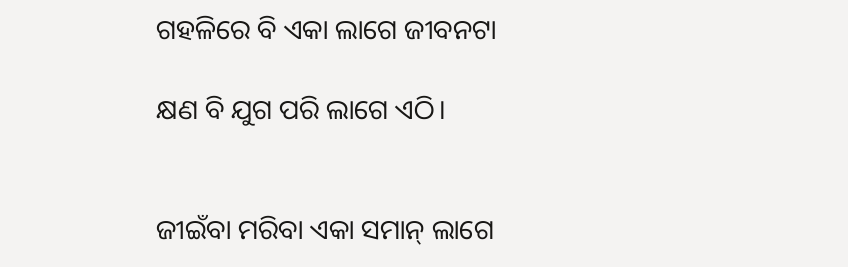ଗହଳିରେ ବି ଏକା ଲାଗେ ଜୀବନଟା

କ୍ଷଣ ବି ଯୁଗ ପରି ଲାଗେ ଏଠି।


ଜୀଇଁବା ମରିବା ଏକା ସମାନ୍ ଲାଗେ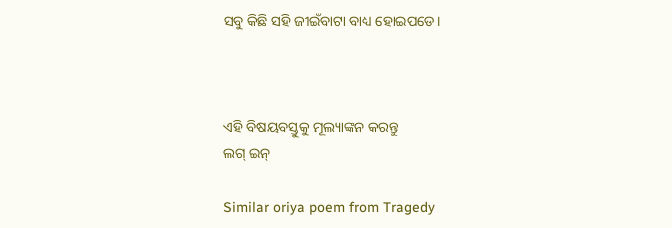ସବୁ କିଛି ସହି ଜୀଇଁବାଟା ବାଧ୍ୟ ହୋଇପଡେ।



ଏହି ବିଷୟବସ୍ତୁକୁ ମୂଲ୍ୟାଙ୍କନ କରନ୍ତୁ
ଲଗ୍ ଇନ୍

Similar oriya poem from Tragedy